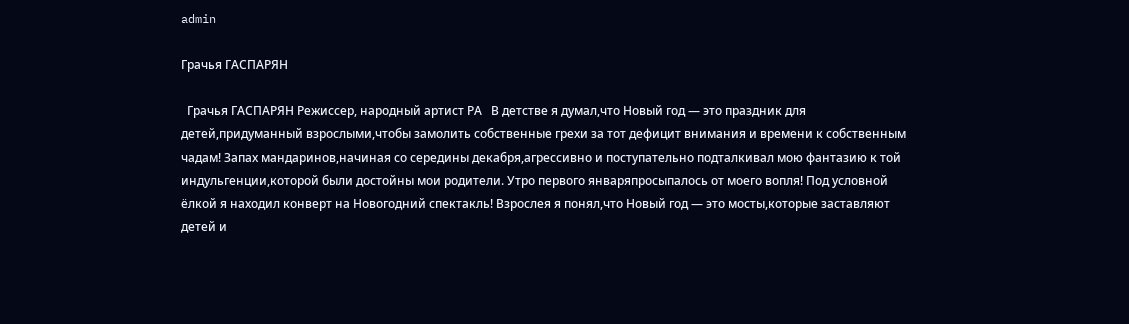admin

Грачья ГАСПАРЯН

  Грачья ГАСПАРЯН Режиссер, народный артист РА   В детстве я думал,что Новый год — это праздник для детей,придуманный взрослыми,чтобы замолить собственные грехи за тот дефицит внимания и времени к собственным чадам! Запах мандаринов,начиная со середины декабря,агрессивно и поступательно подталкивал мою фантазию к той индульгенции,которой были достойны мои родители. Утро первого январяпросыпалось от моего вопля! Под условной ёлкой я находил конверт на Новогодний спектакль! Взрослея я понял,что Новый год — это мосты,которые заставляют детей и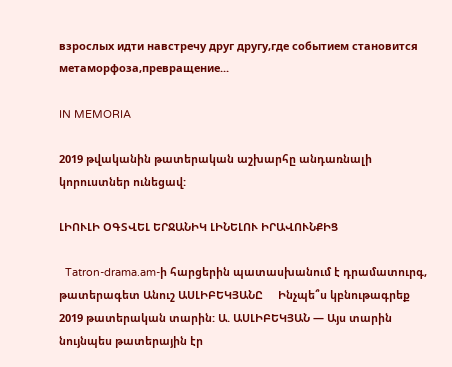взрослых идти навстречу друг другу,где событием становится метаморфоза,превращение...

IN MEMORIA

2019 թվականին թատերական աշխարհը անդառնալի կորուստներ ունեցավ:

ԼԻՈՒԼԻ ՕԳՏՎԵԼ ԵՐՋԱՆԻԿ ԼԻՆԵԼՈՒ ԻՐԱՎՈՒՆՔԻՑ

  Tatron-drama.am-ի հարցերին պատասխանում է դրամատուրգ, թատերագետ Անուշ ԱՍԼԻԲԵԿՅԱՆԸ     Ինչպե՞ս կբնութագրեք  2019 թատերական տարին: Ա. ԱՍԼԻԲԵԿՅԱՆ — Այս տարին նույնպես թատերային էր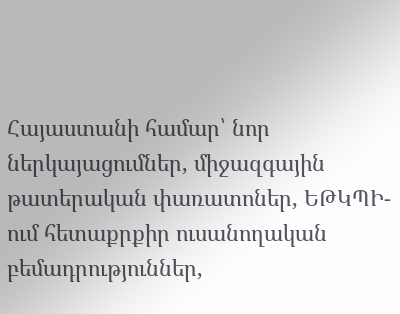Հայաստանի համար՝ նոր ներկայացումներ, միջազգային թատերական փառատոներ, ԵԹԿՊԻ-ում հետաքրքիր ուսանողական բեմադրություններ,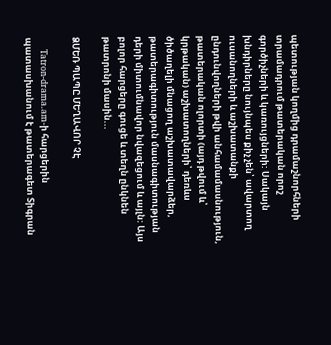պետության կողմից դրամաշնորհների տրամադրում թատերական որոշ գործիչների և կառույցների: Սակայն խնդիրները նույնպես քիչ չեն՝ ավարտող ուսանողների և աշխատանքի ընդունվողների թվի անհամամասնություն, թատերական ոլորտի (այդ թվում և՝ կրթական) աշխատողների՝ դեռևս ծիծաղելի մնացող աշխատավարձեր, թատերագիտություն մասնագիտության դերի միտումնավոր նվազեցում և այլն: Այս բոլոր հարցերը գուցե և տեղն ընկնեն թատրոնի մասին...

ՁՄԵՌ ՊԱՊԸ ՄԵՂԱՎՈՐ ՉԷ

    Tatron-drama.am-ի հարցերին պատասխանում է թատերագետ Տիգրան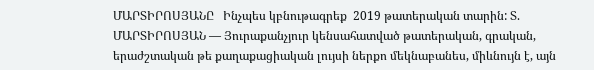ՄԱՐՏԻՐՈՍՅԱՆԸ   Ինչպես կբնութագրեք  2019 թատերական տարին: Տ. ՄԱՐՏԻՐՈՍՅԱՆ — Յուրաքանչյուր կենսահատված թատերական, գրական, երաժշտական թե քաղաքացիական լույսի ներքո մեկնաբանես, միևնույն է, այն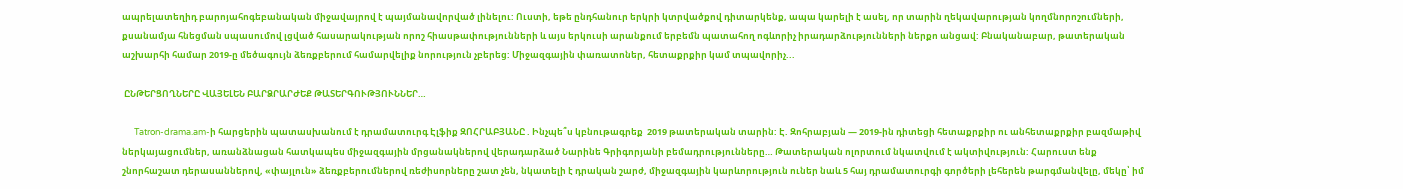ապրելատեղիդ բարոյահոգեբանական միջավայրով է պայմանավորված լինելու: Ուստի, եթե ընդհանուր երկրի կտրվածքով դիտարկենք, ապա կարելի է ասել, որ տարին ղեկավարության կողմնորոշումների, քսանամյա հնեցման սպասումով լցված հասարակության որոշ հիասթափությունների և այս երկուսի արանքում երբեմն պատահող ոգևորիչ իրադարձությունների ներքո անցավ: Բնականաբար, թատերական աշխարհի համար 2019-ը մեծագույն ձեռքբերում համարվելիք նորություն չբերեց: Միջազգային փառատոներ, հետաքրքիր կամ տպավորիչ...

 ԸՆԹԵՐՑՈՂՆԵՐԸ ՎԱՅԵԼԵՆ ԲԱՐՁՐԱՐԺԵՔ ԹԱՏԵՐԳՈՒԹՅՈՒՆՆԵՐ…

      Tatron-drama.am-ի հարցերին պատասխանում է դրամատուրգ Էլֆիք ԶՈՀՐԱԲՅԱՆԸ . Ինչպե՞ս կբնութագրեք  2019 թատերական տարին: Է. Զոհրաբյան — 2019-ին դիտեցի հետաքրքիր ու անհետաքրքիր բազմաթիվ ներկայացումներ, առանձնացան հատկապես միջազգային մրցանակներով վերադարձած Նարինե Գրիգորյանի բեմադրությունները… Թատերական ոլորտում նկատվում է ակտիվություն: Հարուստ ենք շնորհաշատ դերասաններով, «փայլուն» ձեռքբերումներով ռեժիսորները շատ չեն, նկատելի է դրական շարժ, միջազգային կարևորություն ուներ նաև 5 հայ դրամատուրգի գործերի լեհերեն թարգմանվելը, մեկը՝ իմ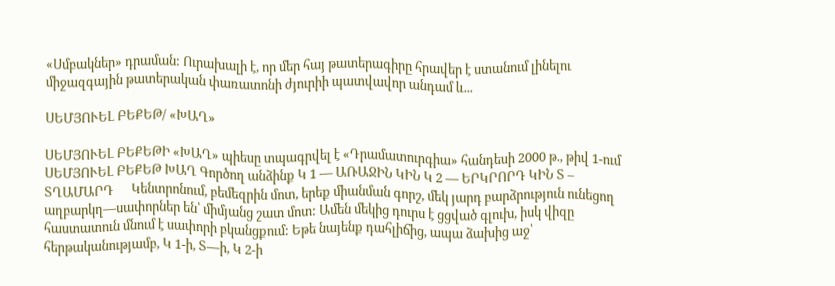«Սմբակներ» դրաման: Ուրախալի է, որ մեր հայ թատերագիրը հրավեր է ստանում լինելու միջազգային թատերական փառատոնի ժյուրիի պատվավոր անդամ և...

ՍԵՄՅՈՒԵԼ ԲԵՔԵԹ/ «ԽԱՂ»

ՍԵՄՅՈՒԵԼ ԲԵՔԵԹԻ «ԽԱՂ» պիեսը տպագրվել է «Դրամատուրգիա» հանդեսի 2000 թ., թիվ 1-ում     ՍԵՄՅՈՒԵԼ ԲԵՔԵԹ ԽԱՂ Գործող անձինք Կ 1 — ԱՌԱՋԻՆ ԿԻՆ Կ 2 — ԵՐԿՐՈՐԴ ԿԻՆ Տ – ՏՂԱՄԱՐԴ      Կենտրոնում, բեմեզրին մոտ, երեք միանման գորշ, մեկ յարդ բարձրություն ունեցող աղբարկղ—սափորներ են՝ միմյանց շատ մոտ: Ամեն մեկից դուրս է ցցված գլուխ, իսկ վիզը հաստատուն մնում է սափորի բկանցքում: Եթե նայենք դահլիճից, ապա ձախից աջ՝ հերթականությամբ, Կ 1-ի, Տ—ի, Կ 2-ի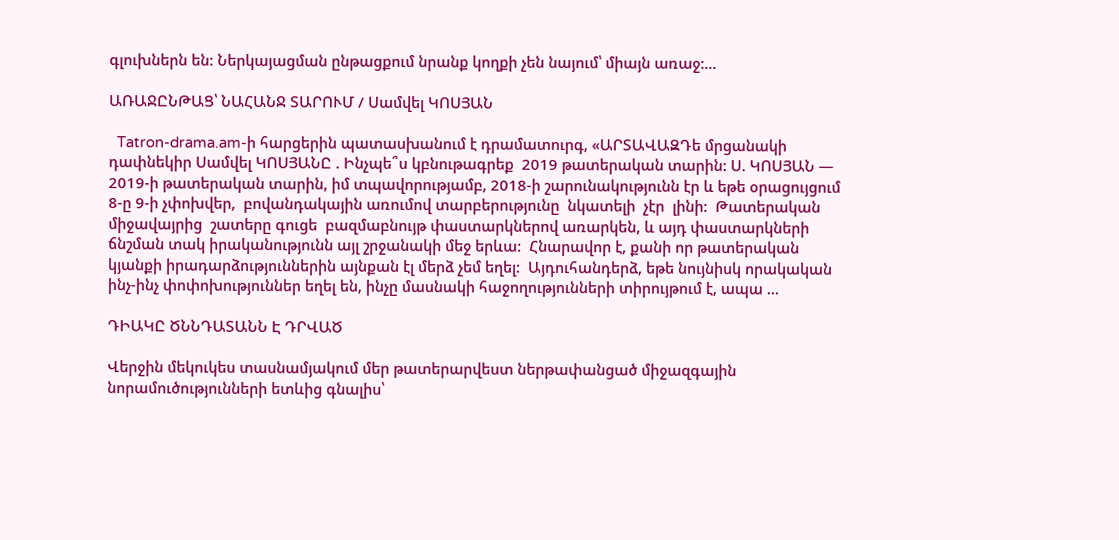գլուխներն են: Ներկայացման ընթացքում նրանք կողքի չեն նայում՝ միայն առաջ:...

ԱՌԱՋԸՆԹԱՑ՝ ՆԱՀԱՆՋ ՏԱՐՈՒՄ / Սամվել ԿՈՍՅԱՆ

  Tatron-drama.am-ի հարցերին պատասխանում է դրամատուրգ, «ԱՐՏԱՎԱԶԴե մրցանակի դափնեկիր Սամվել ԿՈՍՅԱՆԸ . Ինչպե՞ս կբնութագրեք  2019 թատերական տարին: Ս. ԿՈՍՅԱՆ — 2019-ի թատերական տարին, իմ տպավորությամբ, 2018-ի շարունակությունն էր և եթե օրացույցում 8-ը 9-ի չփոխվեր,  բովանդակային առումով տարբերությունը  նկատելի  չէր  լինի:  Թատերական միջավայրից  շատերը գուցե  բազմաբնույթ փաստարկներով առարկեն, և այդ փաստարկների ճնշման տակ իրականությունն այլ շրջանակի մեջ երևա:  Հնարավոր է, քանի որ թատերական կյանքի իրադարձություններին այնքան էլ մերձ չեմ եղել:  Այդուհանդերձ, եթե նույնիսկ որակական   ինչ-ինչ փոփոխություններ եղել են, ինչը մասնակի հաջողությունների տիրույթում է, ապա ...

ԴԻԱԿԸ ԾՆՆԴԱՏԱՆՆ Է ԴՐՎԱԾ

Վերջին մեկուկես տասնամյակում մեր թատերարվեստ ներթափանցած միջազգային նորամուծությունների ետևից գնալիս՝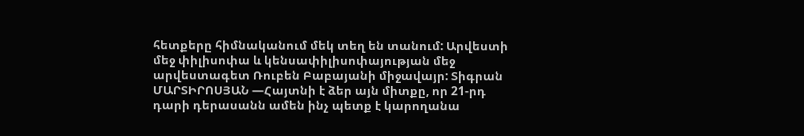հետքերը հիմնականում մեկ տեղ են տանում: Արվեստի մեջ փիլիսոփա և կենսափիլիսոփայության մեջ արվեստագետ Ռուբեն Բաբայանի միջավայր: Տիգրան ՄԱՐՏԻՐՈՍՅԱՆ —Հայտնի է ձեր այն միտքը, որ 21-րդ դարի դերասանն ամեն ինչ պետք է կարողանա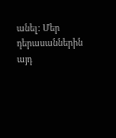անել: Մեր դերասաններին այդ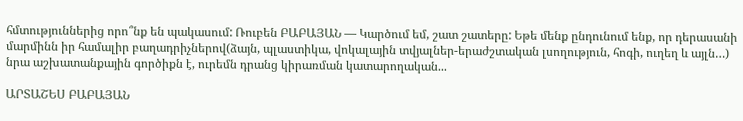հմտություններից որո՞նք են պակասում: Ռուբեն ԲԱԲԱՅԱՆ — Կարծում եմ, շատ շատերը: Եթե մենք ընդունում ենք, որ դերասանի մարմինն իր համալիր բաղադրիչներով(ձայն, պլաստիկա, վոկալային տվյալներ-երաժշտական լսողություն, հոգի, ուղեղ և այլն…) նրա աշխատանքային գործիքն է, ուրեմն դրանց կիրառման կատարողական...

ԱՐՏԱՇԵՍ ԲԱԲԱՅԱՆ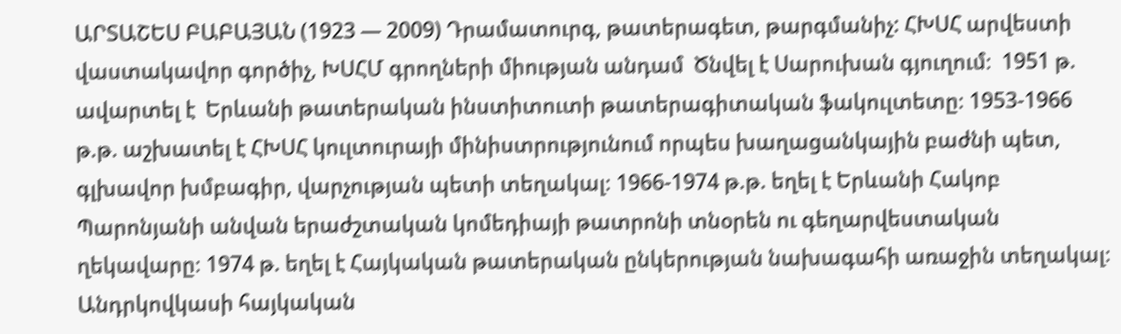ԱՐՏԱՇԵՍ ԲԱԲԱՅԱՆ (1923 — 2009) Դրամատուրգ, թատերագետ, թարգմանիչ: ՀԽՍՀ արվեստի վաստակավոր գործիչ, ԽՍՀՄ գրողների միության անդամ  Ծնվել է Սարուխան գյուղում։  1951 թ. ավարտել է  Երևանի թատերական ինստիտուտի թատերագիտական ֆակուլտետը։ 1953-1966 թ.թ. աշխատել է ՀԽՍՀ կուլտուրայի մինիստրությունում որպես խաղացանկային բաժնի պետ, գլխավոր խմբագիր, վարչության պետի տեղակալ։ 1966-1974 թ.թ. եղել է Երևանի Հակոբ Պարոնյանի անվան երաժշտական կոմեդիայի թատրոնի տնօրեն ու գեղարվեստական ղեկավարը։ 1974 թ. եղել է Հայկական թատերական ընկերության նախագահի առաջին տեղակալ։ Անդրկովկասի հայկական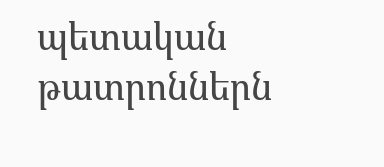պետական թատրոններն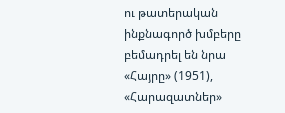ու թատերական ինքնագործ խմբերը բեմադրել են նրա «Հայրը» (1951), «Հարազատներ»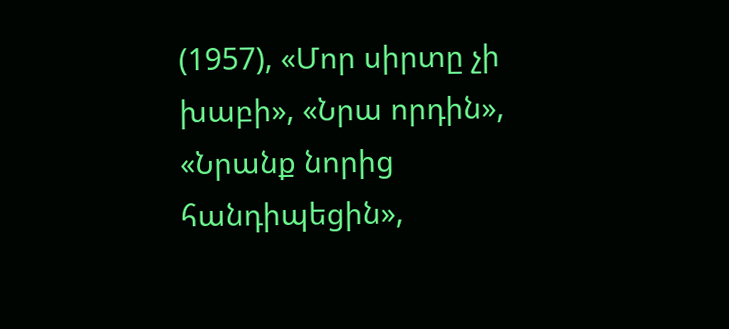(1957), «Մոր սիրտը չի խաբի», «Նրա որդին», «Նրանք նորից հանդիպեցին»,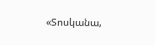«Տոսկանա,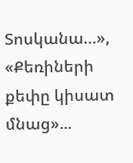Տոսկանա…», «Քեռիների քեփը կիսատ մնաց»...